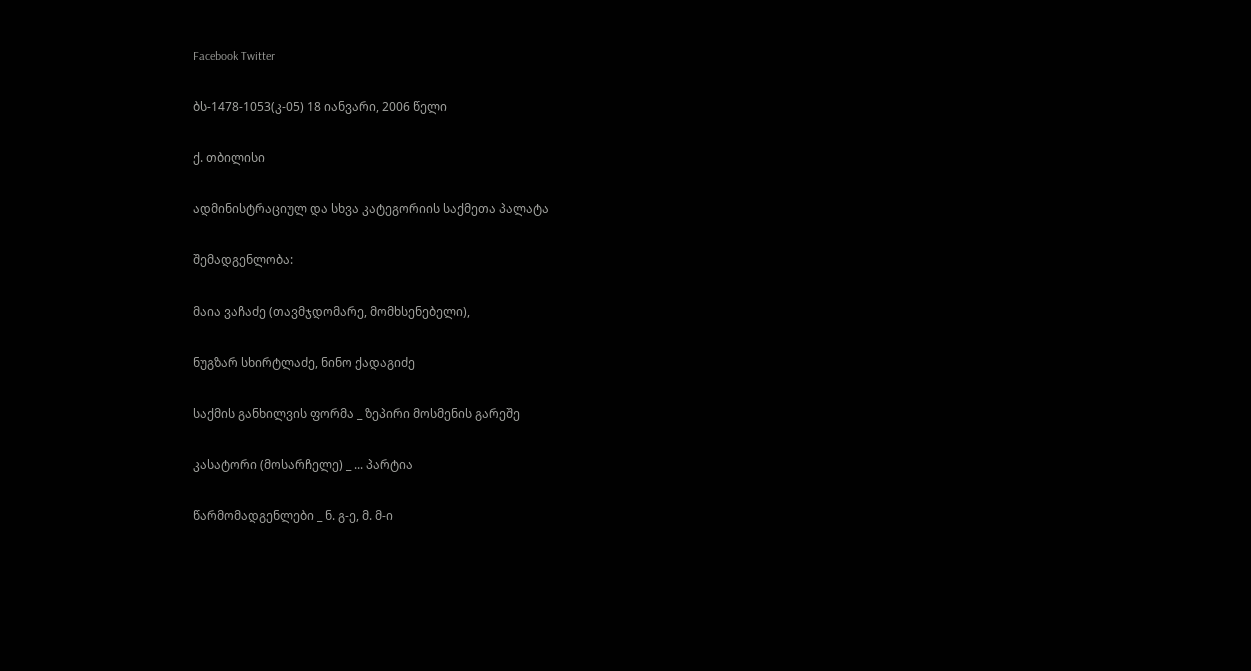Facebook Twitter

ბს-1478-1053(კ-05) 18 იანვარი, 2006 წელი

ქ. თბილისი

ადმინისტრაციულ და სხვა კატეგორიის საქმეთა პალატა

შემადგენლობა:

მაია ვაჩაძე (თავმჯდომარე, მომხსენებელი),

ნუგზარ სხირტლაძე, ნინო ქადაგიძე

საქმის განხილვის ფორმა _ ზეპირი მოსმენის გარეშე

კასატორი (მოსარჩელე) _ ... პარტია

წარმომადგენლები _ ნ. გ-ე, მ. მ-ი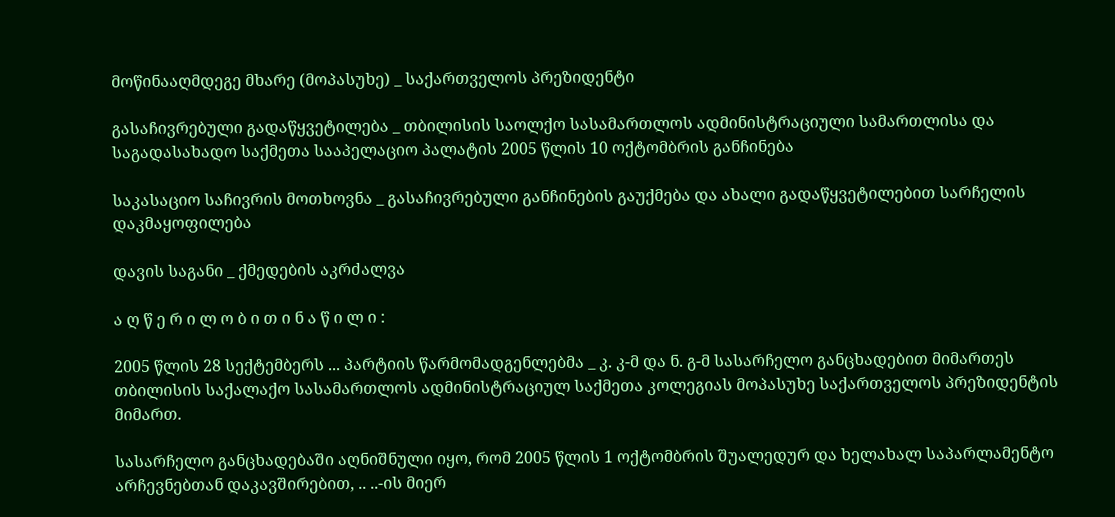მოწინააღმდეგე მხარე (მოპასუხე) _ საქართველოს პრეზიდენტი

გასაჩივრებული გადაწყვეტილება _ თბილისის საოლქო სასამართლოს ადმინისტრაციული სამართლისა და საგადასახადო საქმეთა სააპელაციო პალატის 2005 წლის 10 ოქტომბრის განჩინება

საკასაციო საჩივრის მოთხოვნა _ გასაჩივრებული განჩინების გაუქმება და ახალი გადაწყვეტილებით სარჩელის დაკმაყოფილება

დავის საგანი _ ქმედების აკრძალვა

ა ღ წ ე რ ი ლ ო ბ ი თ ი ნ ა წ ი ლ ი :

2005 წლის 28 სექტემბერს ... პარტიის წარმომადგენლებმა _ კ. კ-მ და ნ. გ-მ სასარჩელო განცხადებით მიმართეს თბილისის საქალაქო სასამართლოს ადმინისტრაციულ საქმეთა კოლეგიას მოპასუხე საქართველოს პრეზიდენტის მიმართ.

სასარჩელო განცხადებაში აღნიშნული იყო, რომ 2005 წლის 1 ოქტომბრის შუალედურ და ხელახალ საპარლამენტო არჩევნებთან დაკავშირებით, .. ..-ის მიერ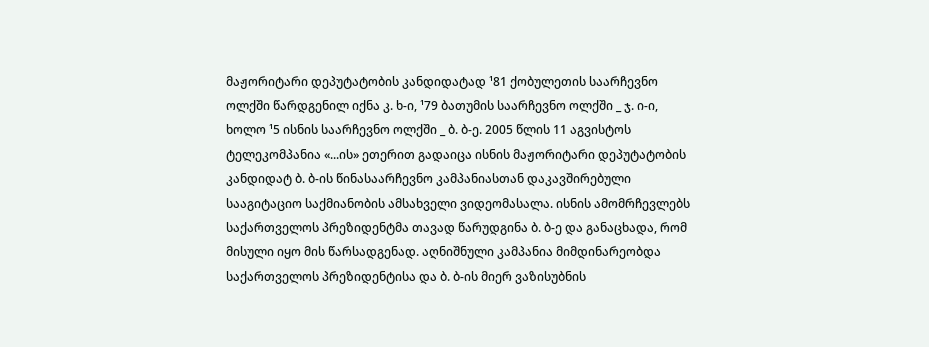მაჟორიტარი დეპუტატობის კანდიდატად ¹81 ქობულეთის საარჩევნო ოლქში წარდგენილ იქნა კ. ხ-ი, ¹79 ბათუმის საარჩევნო ოლქში _ ჯ. ი-ი, ხოლო ¹5 ისნის საარჩევნო ოლქში _ ბ. ბ-ე. 2005 წლის 11 აგვისტოს ტელეკომპანია «...ის» ეთერით გადაიცა ისნის მაჟორიტარი დეპუტატობის კანდიდატ ბ. ბ-ის წინასაარჩევნო კამპანიასთან დაკავშირებული სააგიტაციო საქმიანობის ამსახველი ვიდეომასალა. ისნის ამომრჩევლებს საქართველოს პრეზიდენტმა თავად წარუდგინა ბ. ბ-ე და განაცხადა, რომ მისული იყო მის წარსადგენად. აღნიშნული კამპანია მიმდინარეობდა საქართველოს პრეზიდენტისა და ბ. ბ-ის მიერ ვაზისუბნის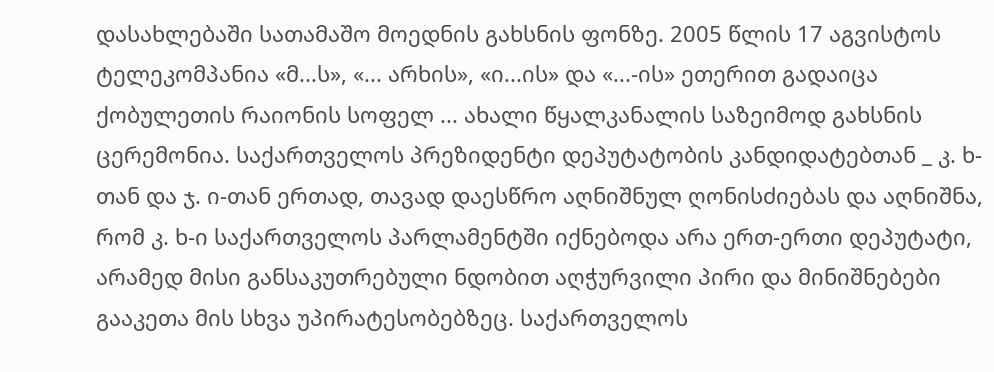დასახლებაში სათამაშო მოედნის გახსნის ფონზე. 2005 წლის 17 აგვისტოს ტელეკომპანია «მ...ს», «... არხის», «ი...ის» და «...-ის» ეთერით გადაიცა ქობულეთის რაიონის სოფელ ... ახალი წყალკანალის საზეიმოდ გახსნის ცერემონია. საქართველოს პრეზიდენტი დეპუტატობის კანდიდატებთან _ კ. ხ-თან და ჯ. ი-თან ერთად, თავად დაესწრო აღნიშნულ ღონისძიებას და აღნიშნა, რომ კ. ხ-ი საქართველოს პარლამენტში იქნებოდა არა ერთ-ერთი დეპუტატი, არამედ მისი განსაკუთრებული ნდობით აღჭურვილი პირი და მინიშნებები გააკეთა მის სხვა უპირატესობებზეც. საქართველოს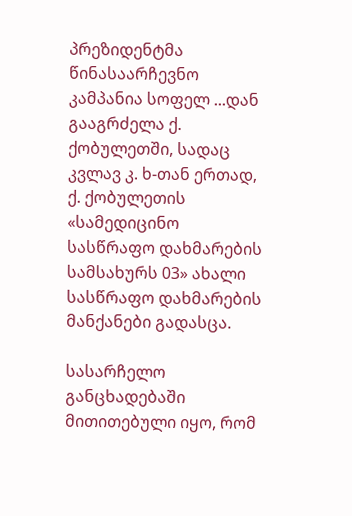პრეზიდენტმა წინასაარჩევნო კამპანია სოფელ ...დან გააგრძელა ქ. ქობულეთში, სადაც კვლავ კ. ხ-თან ერთად, ქ. ქობულეთის «სამედიცინო სასწრაფო დახმარების სამსახურს 03» ახალი სასწრაფო დახმარების მანქანები გადასცა.

სასარჩელო განცხადებაში მითითებული იყო, რომ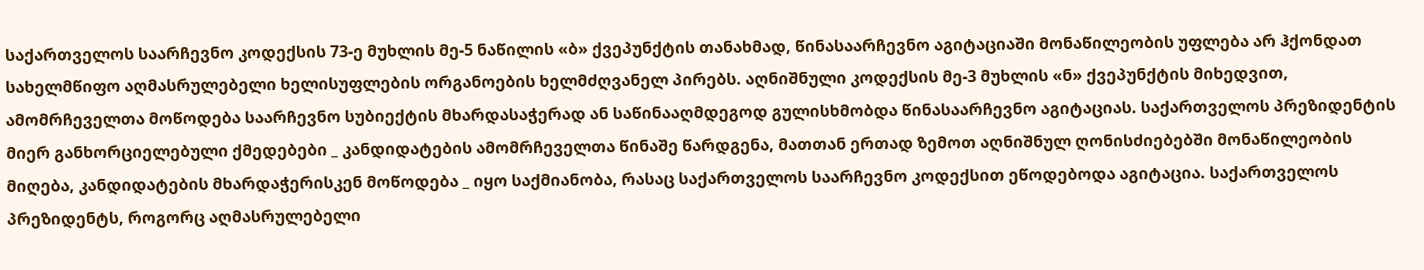საქართველოს საარჩევნო კოდექსის 73-ე მუხლის მე-5 ნაწილის «ბ» ქვეპუნქტის თანახმად, წინასაარჩევნო აგიტაციაში მონაწილეობის უფლება არ ჰქონდათ სახელმწიფო აღმასრულებელი ხელისუფლების ორგანოების ხელმძღვანელ პირებს. აღნიშნული კოდექსის მე-3 მუხლის «ნ» ქვეპუნქტის მიხედვით, ამომრჩეველთა მოწოდება საარჩევნო სუბიექტის მხარდასაჭერად ან საწინააღმდეგოდ გულისხმობდა წინასაარჩევნო აგიტაციას. საქართველოს პრეზიდენტის მიერ განხორციელებული ქმედებები _ კანდიდატების ამომრჩეველთა წინაშე წარდგენა, მათთან ერთად ზემოთ აღნიშნულ ღონისძიებებში მონაწილეობის მიღება, კანდიდატების მხარდაჭერისკენ მოწოდება _ იყო საქმიანობა, რასაც საქართველოს საარჩევნო კოდექსით ეწოდებოდა აგიტაცია. საქართველოს პრეზიდენტს, როგორც აღმასრულებელი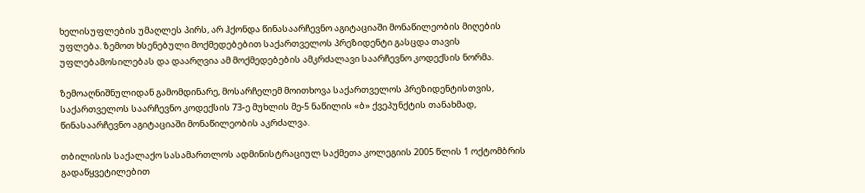ხელისუფლების უმაღლეს პირს, არ ჰქონდა წინასაარჩევნო აგიტაციაში მონაწილეობის მიღების უფლება. ზემოთ ხსენებული მოქმედებებით საქართველოს პრეზიდენტი გასცდა თავის უფლებამოსილებას და დაარღვია ამ მოქმედებების ამკრძალავი საარჩევნო კოდექსის ნორმა.

ზემოაღნიშნულიდან გამომდინარე, მოსარჩელემ მოითხოვა საქართველოს პრეზიდენტისთვის, საქართველოს საარჩევნო კოდექსის 73-ე მუხლის მე-5 ნაწილის «ბ» ქვეპუნქტის თანახმად, წინასაარჩევნო აგიტაციაში მონაწილეობის აკრძალვა.

თბილისის საქალაქო სასამართლოს ადმინისტრაციულ საქმეთა კოლეგიის 2005 წლის 1 ოქტომბრის გადაწყვეტილებით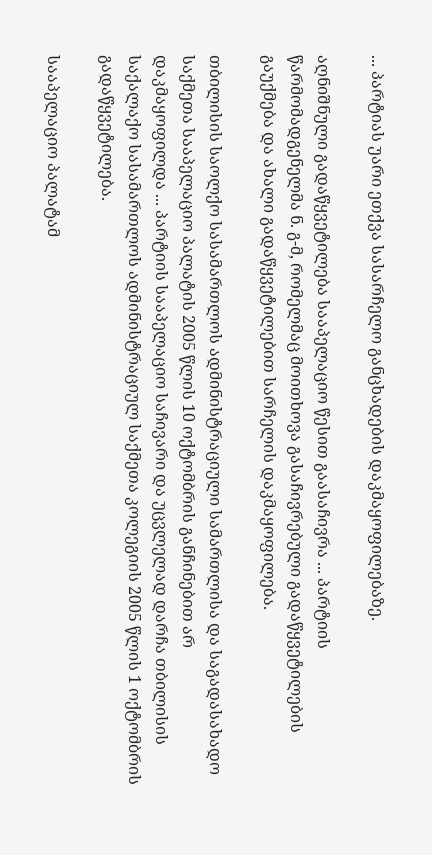... პარტიას უარი ეთქვა სასარჩელო განცხადების დაკმაყოფილებაზე.

აღნიშნული გადაწყვეტილება სააპელაციო წესით გაასაჩივრა ... პარტიის წარმომადგენელმა ნ. გ-მ, რომელმაც მოითხოვა გასაჩივრებული გადაწყვეტილების გაუქმება და ახალი გადაწყვეტილებით სარჩელის დაკმაყოფილება.

თბილისის საოლქო სასამართლოს ადმინისტრაციული სამართლისა და საგადასახადო საქმეთა სააპელაციო პალატის 2005 წლის 10 ოქტომბრის განჩინებით არ დაკმაყოფილდა ... პარტიის სააპელაციო საჩივარი და უცვლელად დარჩა თბილისის საქალაქო სასამართლოს ადმინისტრაციულ საქმეთა კოლეგიის 2005 წლის 1 ოქტომბრის გადაწყვეტილება.

სააპელაციო პალატამ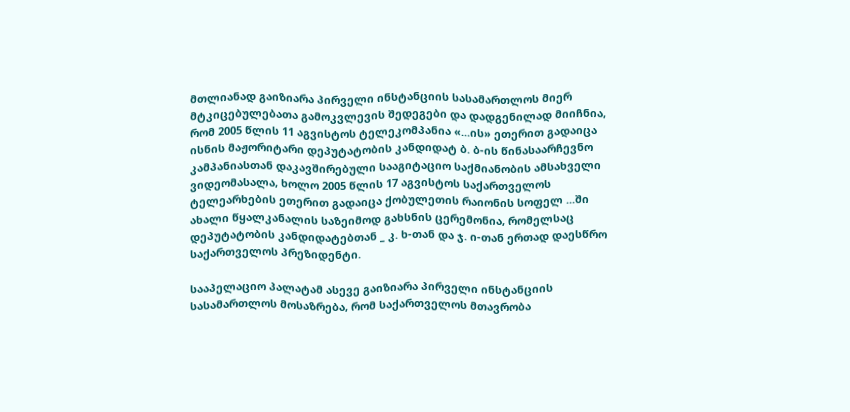მთლიანად გაიზიარა პირველი ინსტანციის სასამართლოს მიერ მტკიცებულებათა გამოკვლევის შედეგები და დადგენილად მიიჩნია, რომ 2005 წლის 11 აგვისტოს ტელეკომპანია «...ის» ეთერით გადაიცა ისნის მაჟორიტარი დეპუტატობის კანდიდატ ბ. ბ-ის წინასაარჩევნო კამპანიასთან დაკავშირებული სააგიტაციო საქმიანობის ამსახველი ვიდეომასალა, ხოლო 2005 წლის 17 აგვისტოს საქართველოს ტელეარხების ეთერით გადაიცა ქობულეთის რაიონის სოფელ ...ში ახალი წყალკანალის საზეიმოდ გახსნის ცერემონია, რომელსაც დეპუტატობის კანდიდატებთან _ კ. ხ-თან და ჯ. ი-თან ერთად დაესწრო საქართველოს პრეზიდენტი.

სააპელაციო პალატამ ასევე გაიზიარა პირველი ინსტანციის სასამართლოს მოსაზრება, რომ საქართველოს მთავრობა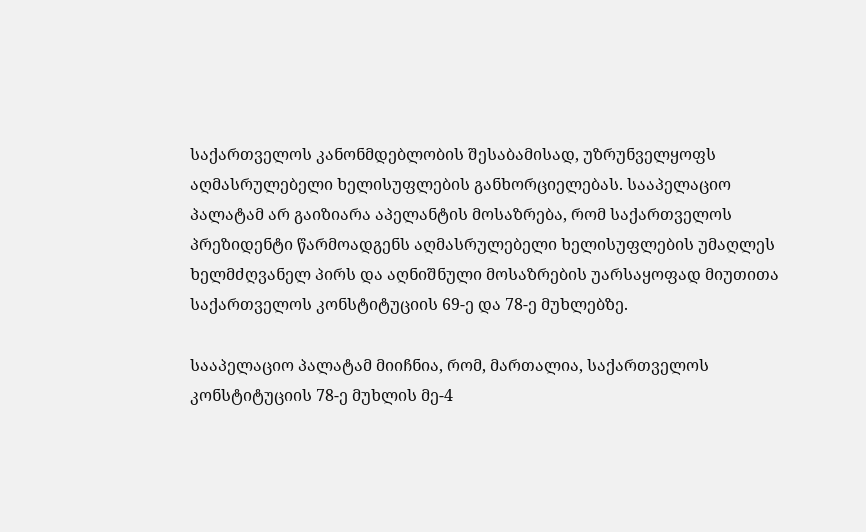საქართველოს კანონმდებლობის შესაბამისად, უზრუნველყოფს აღმასრულებელი ხელისუფლების განხორციელებას. სააპელაციო პალატამ არ გაიზიარა აპელანტის მოსაზრება, რომ საქართველოს პრეზიდენტი წარმოადგენს აღმასრულებელი ხელისუფლების უმაღლეს ხელმძღვანელ პირს და აღნიშნული მოსაზრების უარსაყოფად მიუთითა საქართველოს კონსტიტუციის 69-ე და 78-ე მუხლებზე.

სააპელაციო პალატამ მიიჩნია, რომ, მართალია, საქართველოს კონსტიტუციის 78-ე მუხლის მე-4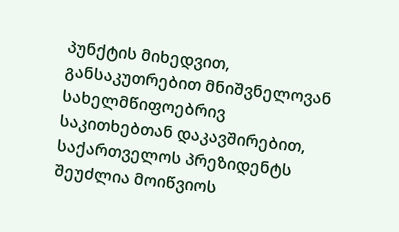პუნქტის მიხედვით, განსაკუთრებით მნიშვნელოვან სახელმწიფოებრივ საკითხებთან დაკავშირებით, საქართველოს პრეზიდენტს შეუძლია მოიწვიოს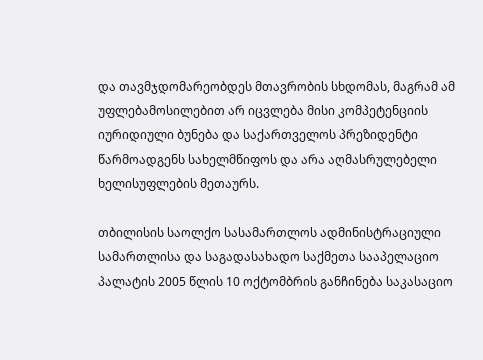და თავმჯდომარეობდეს მთავრობის სხდომას, მაგრამ ამ უფლებამოსილებით არ იცვლება მისი კომპეტენციის იურიდიული ბუნება და საქართველოს პრეზიდენტი წარმოადგენს სახელმწიფოს და არა აღმასრულებელი ხელისუფლების მეთაურს.

თბილისის საოლქო სასამართლოს ადმინისტრაციული სამართლისა და საგადასახადო საქმეთა სააპელაციო პალატის 2005 წლის 10 ოქტომბრის განჩინება საკასაციო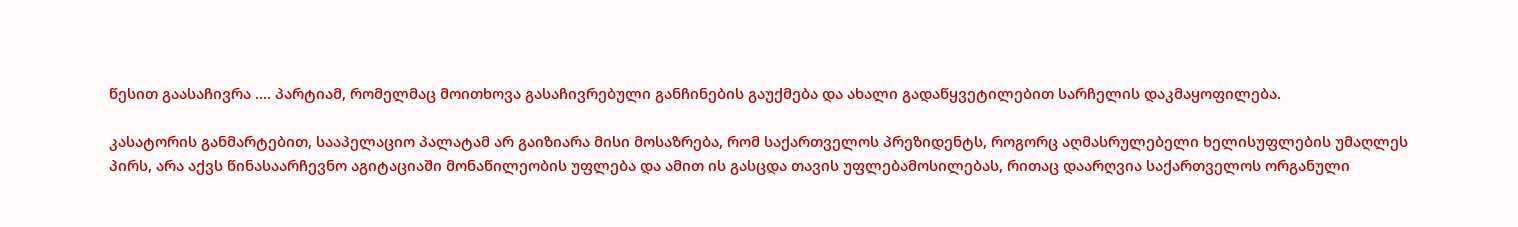წესით გაასაჩივრა .... პარტიამ, რომელმაც მოითხოვა გასაჩივრებული განჩინების გაუქმება და ახალი გადაწყვეტილებით სარჩელის დაკმაყოფილება.

კასატორის განმარტებით, სააპელაციო პალატამ არ გაიზიარა მისი მოსაზრება, რომ საქართველოს პრეზიდენტს, როგორც აღმასრულებელი ხელისუფლების უმაღლეს პირს, არა აქვს წინასაარჩევნო აგიტაციაში მონაწილეობის უფლება და ამით ის გასცდა თავის უფლებამოსილებას, რითაც დაარღვია საქართველოს ორგანული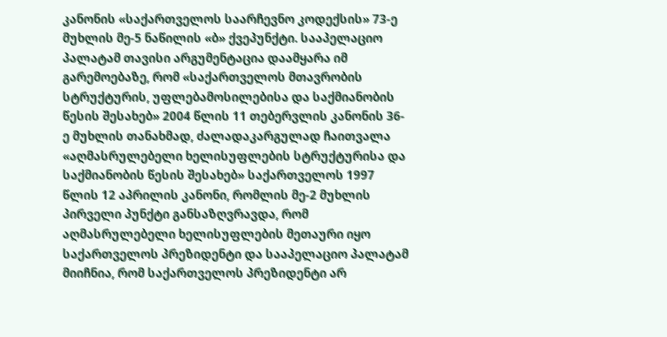კანონის «საქართველოს საარჩევნო კოდექსის» 73-ე მუხლის მე-5 ნაწილის «ბ» ქვეპუნქტი. სააპელაციო პალატამ თავისი არგუმენტაცია დაამყარა იმ გარემოებაზე, რომ «საქართველოს მთავრობის სტრუქტურის, უფლებამოსილებისა და საქმიანობის წესის შესახებ» 2004 წლის 11 თებერვლის კანონის 36-ე მუხლის თანახმად, ძალადაკარგულად ჩაითვალა «აღმასრულებელი ხელისუფლების სტრუქტურისა და საქმიანობის წესის შესახებ» საქართველოს 1997 წლის 12 აპრილის კანონი, რომლის მე-2 მუხლის პირველი პუნქტი განსაზღვრავდა, რომ აღმასრულებელი ხელისუფლების მეთაური იყო საქართველოს პრეზიდენტი და სააპელაციო პალატამ მიიჩნია, რომ საქართველოს პრეზიდენტი არ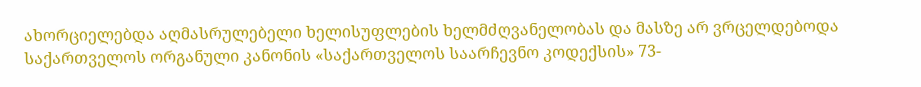ახორციელებდა აღმასრულებელი ხელისუფლების ხელმძღვანელობას და მასზე არ ვრცელდებოდა საქართველოს ორგანული კანონის «საქართველოს საარჩევნო კოდექსის» 73-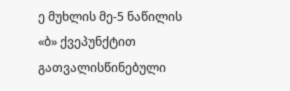ე მუხლის მე-5 ნაწილის «ბ» ქვეპუნქტით გათვალისწინებული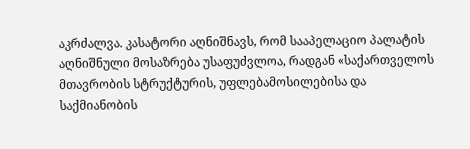აკრძალვა. კასატორი აღნიშნავს, რომ სააპელაციო პალატის აღნიშნული მოსაზრება უსაფუძვლოა, რადგან «საქართველოს მთავრობის სტრუქტურის, უფლებამოსილებისა და საქმიანობის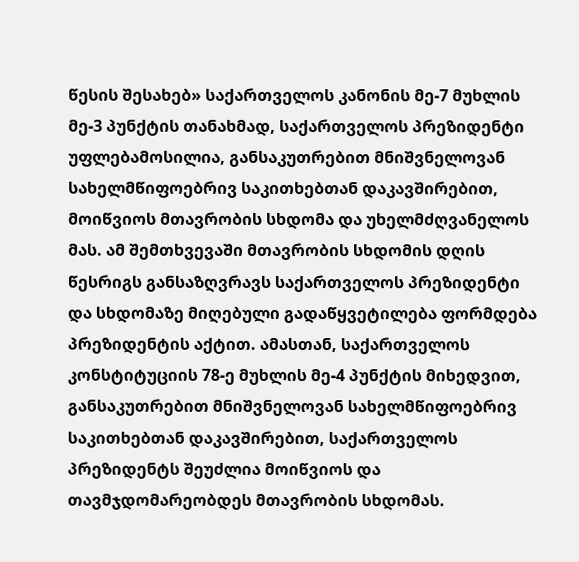წესის შესახებ» საქართველოს კანონის მე-7 მუხლის მე-3 პუნქტის თანახმად, საქართველოს პრეზიდენტი უფლებამოსილია, განსაკუთრებით მნიშვნელოვან სახელმწიფოებრივ საკითხებთან დაკავშირებით, მოიწვიოს მთავრობის სხდომა და უხელმძღვანელოს მას. ამ შემთხვევაში მთავრობის სხდომის დღის წესრიგს განსაზღვრავს საქართველოს პრეზიდენტი და სხდომაზე მიღებული გადაწყვეტილება ფორმდება პრეზიდენტის აქტით. ამასთან, საქართველოს კონსტიტუციის 78-ე მუხლის მე-4 პუნქტის მიხედვით, განსაკუთრებით მნიშვნელოვან სახელმწიფოებრივ საკითხებთან დაკავშირებით, საქართველოს პრეზიდენტს შეუძლია მოიწვიოს და თავმჯდომარეობდეს მთავრობის სხდომას.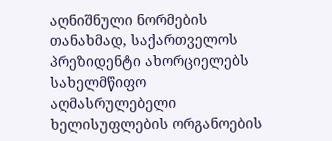აღნიშნული ნორმების თანახმად, საქართველოს პრეზიდენტი ახორციელებს სახელმწიფო აღმასრულებელი ხელისუფლების ორგანოების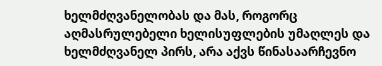ხელმძღვანელობას და მას, როგორც აღმასრულებელი ხელისუფლების უმაღლეს და ხელმძღვანელ პირს, არა აქვს წინასაარჩევნო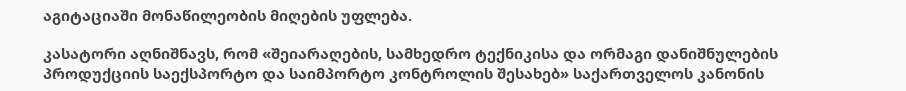აგიტაციაში მონაწილეობის მიღების უფლება.

კასატორი აღნიშნავს, რომ «შეიარაღების, სამხედრო ტექნიკისა და ორმაგი დანიშნულების პროდუქციის საექსპორტო და საიმპორტო კონტროლის შესახებ» საქართველოს კანონის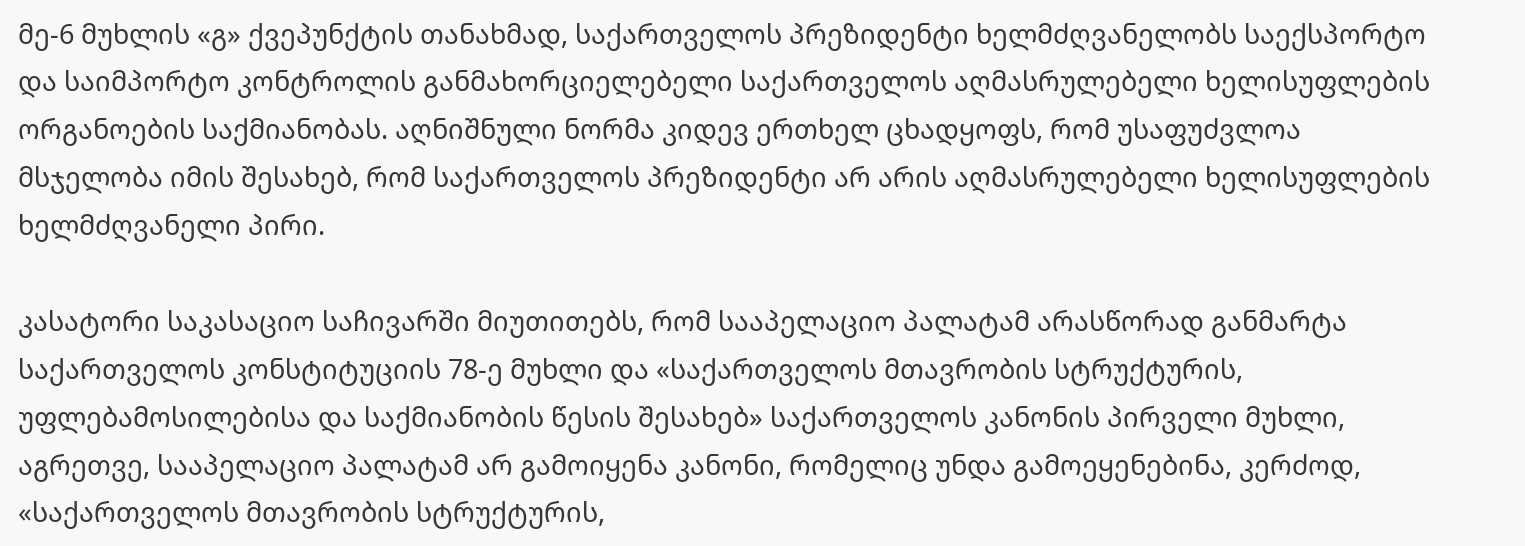მე-6 მუხლის «გ» ქვეპუნქტის თანახმად, საქართველოს პრეზიდენტი ხელმძღვანელობს საექსპორტო და საიმპორტო კონტროლის განმახორციელებელი საქართველოს აღმასრულებელი ხელისუფლების ორგანოების საქმიანობას. აღნიშნული ნორმა კიდევ ერთხელ ცხადყოფს, რომ უსაფუძვლოა მსჯელობა იმის შესახებ, რომ საქართველოს პრეზიდენტი არ არის აღმასრულებელი ხელისუფლების ხელმძღვანელი პირი.

კასატორი საკასაციო საჩივარში მიუთითებს, რომ სააპელაციო პალატამ არასწორად განმარტა საქართველოს კონსტიტუციის 78-ე მუხლი და «საქართველოს მთავრობის სტრუქტურის, უფლებამოსილებისა და საქმიანობის წესის შესახებ» საქართველოს კანონის პირველი მუხლი, აგრეთვე, სააპელაციო პალატამ არ გამოიყენა კანონი, რომელიც უნდა გამოეყენებინა, კერძოდ, «საქართველოს მთავრობის სტრუქტურის,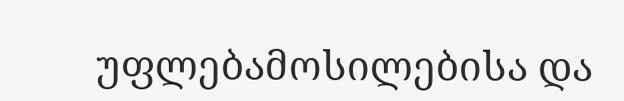უფლებამოსილებისა და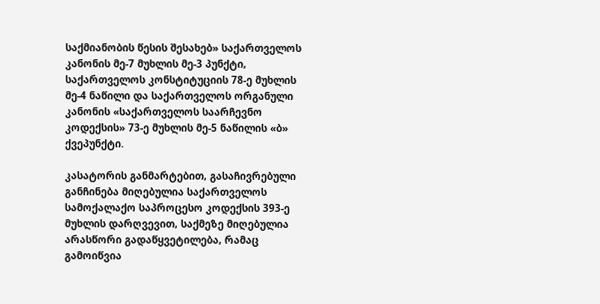საქმიანობის წესის შესახებ» საქართველოს კანონის მე-7 მუხლის მე-3 პუნქტი, საქართველოს კონსტიტუციის 78-ე მუხლის მე-4 ნაწილი და საქართველოს ორგანული კანონის «საქართველოს საარჩევნო კოდექსის» 73-ე მუხლის მე-5 ნაწილის «ბ» ქვეპუნქტი.

კასატორის განმარტებით, გასაჩივრებული განჩინება მიღებულია საქართველოს სამოქალაქო საპროცესო კოდექსის 393-ე მუხლის დარღვევით, საქმეზე მიღებულია არასწორი გადაწყვეტილება, რამაც გამოიწვია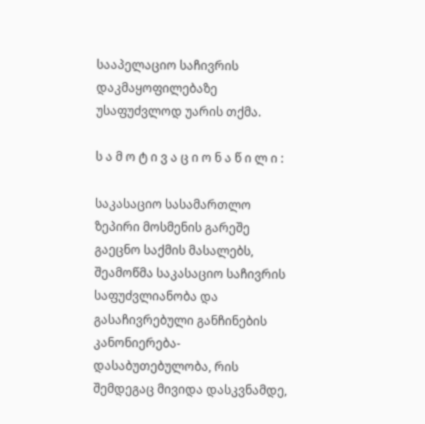სააპელაციო საჩივრის დაკმაყოფილებაზე უსაფუძვლოდ უარის თქმა.

ს ა მ ო ტ ი ვ ა ც ი ო ნ ა წ ი ლ ი :

საკასაციო სასამართლო ზეპირი მოსმენის გარეშე გაეცნო საქმის მასალებს, შეამოწმა საკასაციო საჩივრის საფუძვლიანობა და გასაჩივრებული განჩინების კანონიერება-დასაბუთებულობა, რის შემდეგაც მივიდა დასკვნამდე,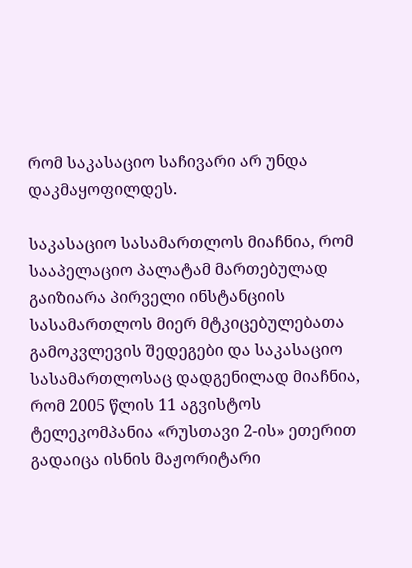რომ საკასაციო საჩივარი არ უნდა დაკმაყოფილდეს.

საკასაციო სასამართლოს მიაჩნია, რომ სააპელაციო პალატამ მართებულად გაიზიარა პირველი ინსტანციის სასამართლოს მიერ მტკიცებულებათა გამოკვლევის შედეგები და საკასაციო სასამართლოსაც დადგენილად მიაჩნია, რომ 2005 წლის 11 აგვისტოს ტელეკომპანია «რუსთავი 2-ის» ეთერით გადაიცა ისნის მაჟორიტარი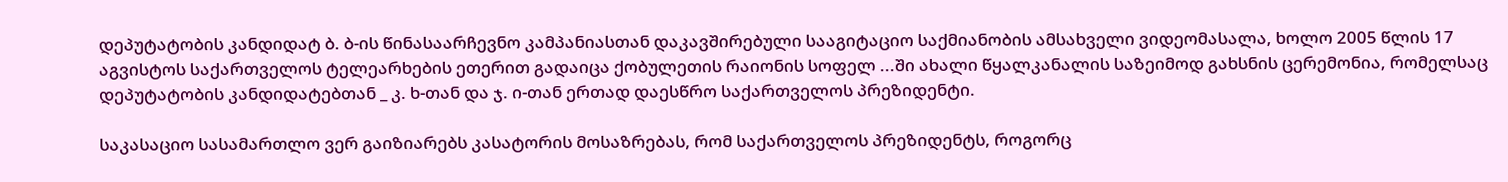დეპუტატობის კანდიდატ ბ. ბ-ის წინასაარჩევნო კამპანიასთან დაკავშირებული სააგიტაციო საქმიანობის ამსახველი ვიდეომასალა, ხოლო 2005 წლის 17 აგვისტოს საქართველოს ტელეარხების ეთერით გადაიცა ქობულეთის რაიონის სოფელ ...ში ახალი წყალკანალის საზეიმოდ გახსნის ცერემონია, რომელსაც დეპუტატობის კანდიდატებთან _ კ. ხ-თან და ჯ. ი-თან ერთად დაესწრო საქართველოს პრეზიდენტი.

საკასაციო სასამართლო ვერ გაიზიარებს კასატორის მოსაზრებას, რომ საქართველოს პრეზიდენტს, როგორც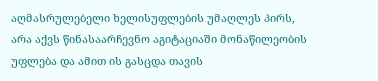აღმასრულებელი ხელისუფლების უმაღლეს პირს, არა აქვს წინასაარჩევნო აგიტაციაში მონაწილეობის უფლება და ამით ის გასცდა თავის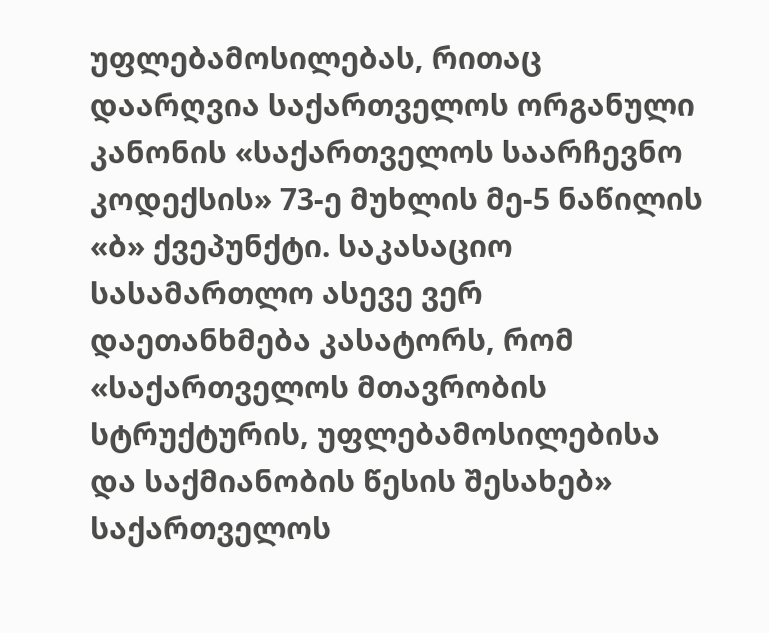უფლებამოსილებას, რითაც დაარღვია საქართველოს ორგანული კანონის «საქართველოს საარჩევნო კოდექსის» 73-ე მუხლის მე-5 ნაწილის «ბ» ქვეპუნქტი. საკასაციო სასამართლო ასევე ვერ დაეთანხმება კასატორს, რომ «საქართველოს მთავრობის სტრუქტურის, უფლებამოსილებისა და საქმიანობის წესის შესახებ» საქართველოს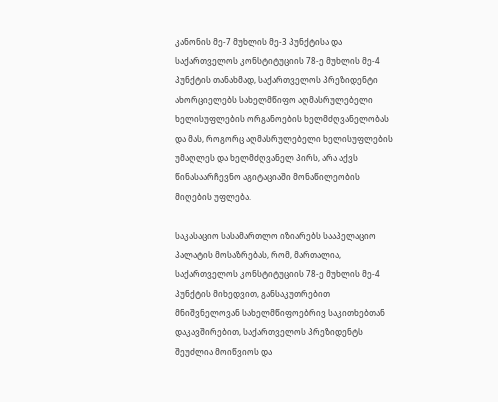კანონის მე-7 მუხლის მე-3 პუნქტისა და საქართველოს კონსტიტუციის 78-ე მუხლის მე-4 პუნქტის თანახმად, საქართველოს პრეზიდენტი ახორციელებს სახელმწიფო აღმასრულებელი ხელისუფლების ორგანოების ხელმძღვანელობას და მას, როგორც აღმასრულებელი ხელისუფლების უმაღლეს და ხელმძღვანელ პირს, არა აქვს წინასაარჩევნო აგიტაციაში მონაწილეობის მიღების უფლება.

საკასაციო სასამართლო იზიარებს სააპელაციო პალატის მოსაზრებას, რომ, მართალია, საქართველოს კონსტიტუციის 78-ე მუხლის მე-4 პუნქტის მიხედვით, განსაკუთრებით მნიშვნელოვან სახელმწიფოებრივ საკითხებთან დაკავშირებით, საქართველოს პრეზიდენტს შეუძლია მოიწვიოს და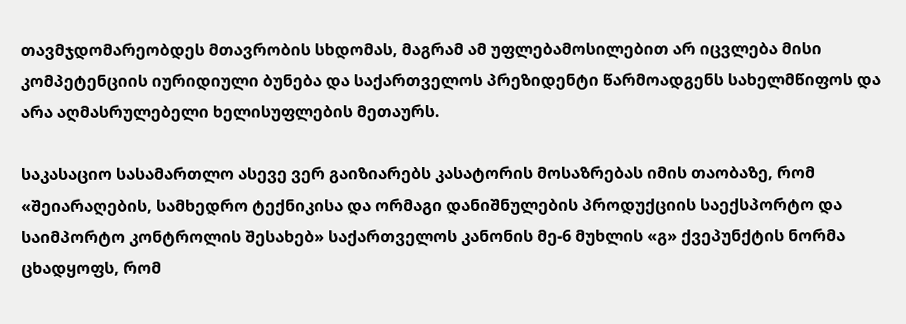თავმჯდომარეობდეს მთავრობის სხდომას, მაგრამ ამ უფლებამოსილებით არ იცვლება მისი კომპეტენციის იურიდიული ბუნება და საქართველოს პრეზიდენტი წარმოადგენს სახელმწიფოს და არა აღმასრულებელი ხელისუფლების მეთაურს.

საკასაციო სასამართლო ასევე ვერ გაიზიარებს კასატორის მოსაზრებას იმის თაობაზე, რომ «შეიარაღების, სამხედრო ტექნიკისა და ორმაგი დანიშნულების პროდუქციის საექსპორტო და საიმპორტო კონტროლის შესახებ» საქართველოს კანონის მე-6 მუხლის «გ» ქვეპუნქტის ნორმა ცხადყოფს, რომ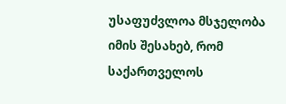უსაფუძვლოა მსჯელობა იმის შესახებ, რომ საქართველოს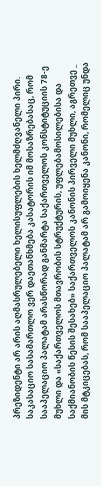პრეზიდენტი არ არის აღმასრულებელი ხელისუფლების ხელმძღვანელი პირი. საკასაციო სასამართლო ვერ დაეთანხმება კასატორის იმ მოსაზრებასაც, რომ სააპელაციო პალატამ არასწორად განმარტა საქართველოს კონსტიტუციის 78-ე მუხლი და «საქართველოს მთავრობის სტრუქტურის, უფლებამოსილებისა და საქმიანობის წესის შესახებ» საქართველოს კანონის პირველი მუხლი, აგრეთვე _ მის მტკიცებას, რომ სააპელაციო პალატამ არ გამოიყენა კანონი, რომელიც უნდა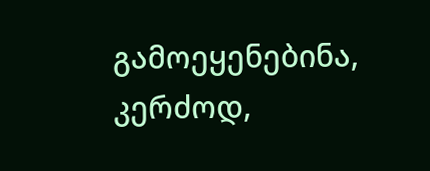გამოეყენებინა, კერძოდ,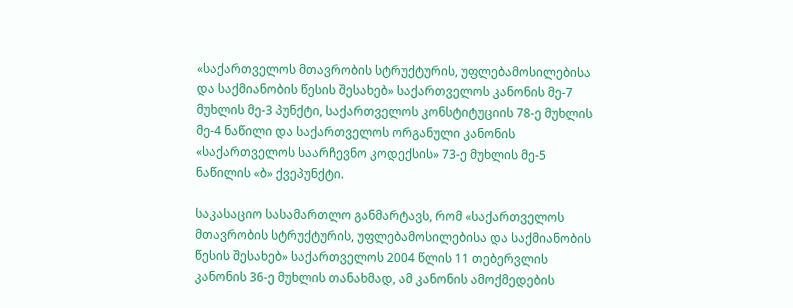«საქართველოს მთავრობის სტრუქტურის, უფლებამოსილებისა და საქმიანობის წესის შესახებ» საქართველოს კანონის მე-7 მუხლის მე-3 პუნქტი, საქართველოს კონსტიტუციის 78-ე მუხლის მე-4 ნაწილი და საქართველოს ორგანული კანონის «საქართველოს საარჩევნო კოდექსის» 73-ე მუხლის მე-5 ნაწილის «ბ» ქვეპუნქტი.

საკასაციო სასამართლო განმარტავს, რომ «საქართველოს მთავრობის სტრუქტურის, უფლებამოსილებისა და საქმიანობის წესის შესახებ» საქართველოს 2004 წლის 11 თებერვლის კანონის 36-ე მუხლის თანახმად, ამ კანონის ამოქმედების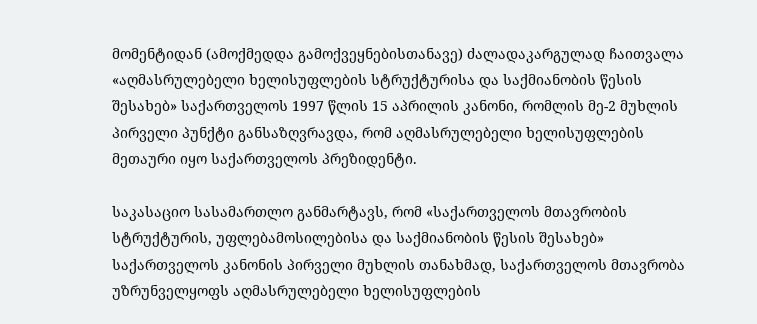მომენტიდან (ამოქმედდა გამოქვეყნებისთანავე) ძალადაკარგულად ჩაითვალა «აღმასრულებელი ხელისუფლების სტრუქტურისა და საქმიანობის წესის შესახებ» საქართველოს 1997 წლის 15 აპრილის კანონი, რომლის მე-2 მუხლის პირველი პუნქტი განსაზღვრავდა, რომ აღმასრულებელი ხელისუფლების მეთაური იყო საქართველოს პრეზიდენტი.

საკასაციო სასამართლო განმარტავს, რომ «საქართველოს მთავრობის სტრუქტურის, უფლებამოსილებისა და საქმიანობის წესის შესახებ» საქართველოს კანონის პირველი მუხლის თანახმად, საქართველოს მთავრობა უზრუნველყოფს აღმასრულებელი ხელისუფლების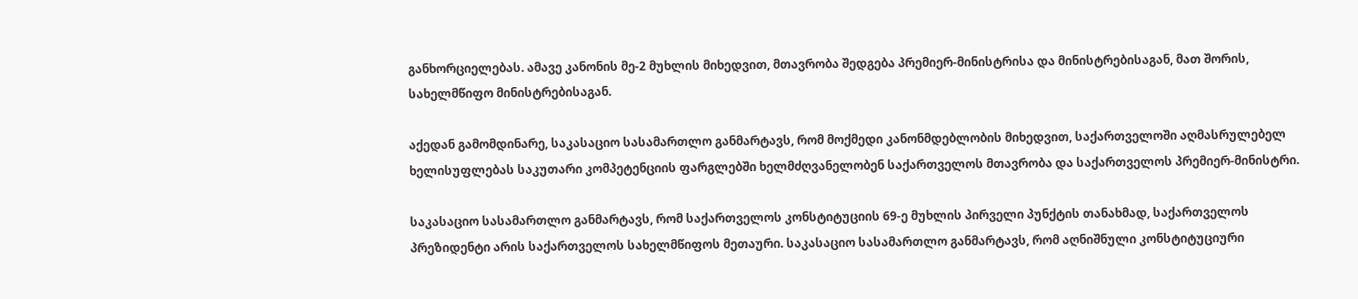განხორციელებას. ამავე კანონის მე-2 მუხლის მიხედვით, მთავრობა შედგება პრემიერ-მინისტრისა და მინისტრებისაგან, მათ შორის, სახელმწიფო მინისტრებისაგან.

აქედან გამომდინარე, საკასაციო სასამართლო განმარტავს, რომ მოქმედი კანონმდებლობის მიხედვით, საქართველოში აღმასრულებელ ხელისუფლებას საკუთარი კომპეტენციის ფარგლებში ხელმძღვანელობენ საქართველოს მთავრობა და საქართველოს პრემიერ-მინისტრი.

საკასაციო სასამართლო განმარტავს, რომ საქართველოს კონსტიტუციის 69-ე მუხლის პირველი პუნქტის თანახმად, საქართველოს პრეზიდენტი არის საქართველოს სახელმწიფოს მეთაური. საკასაციო სასამართლო განმარტავს, რომ აღნიშნული კონსტიტუციური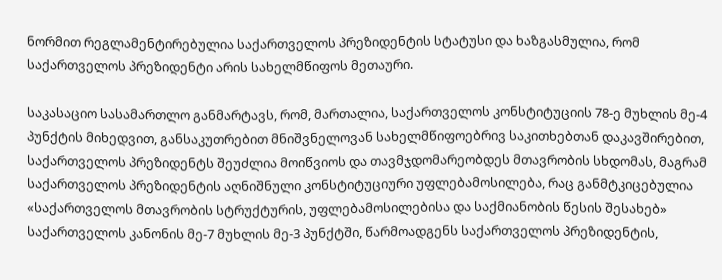ნორმით რეგლამენტირებულია საქართველოს პრეზიდენტის სტატუსი და ხაზგასმულია, რომ საქართველოს პრეზიდენტი არის სახელმწიფოს მეთაური.

საკასაციო სასამართლო განმარტავს, რომ, მართალია, საქართველოს კონსტიტუციის 78-ე მუხლის მე-4 პუნქტის მიხედვით, განსაკუთრებით მნიშვნელოვან სახელმწიფოებრივ საკითხებთან დაკავშირებით, საქართველოს პრეზიდენტს შეუძლია მოიწვიოს და თავმჯდომარეობდეს მთავრობის სხდომას, მაგრამ საქართველოს პრეზიდენტის აღნიშნული კონსტიტუციური უფლებამოსილება, რაც განმტკიცებულია «საქართველოს მთავრობის სტრუქტურის, უფლებამოსილებისა და საქმიანობის წესის შესახებ» საქართველოს კანონის მე-7 მუხლის მე-3 პუნქტში, წარმოადგენს საქართველოს პრეზიდენტის,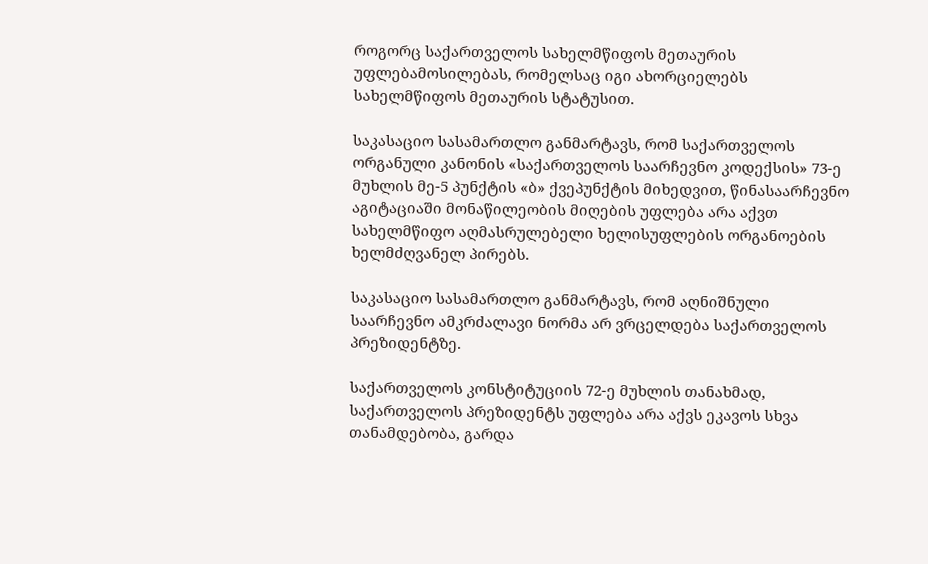როგორც საქართველოს სახელმწიფოს მეთაურის უფლებამოსილებას, რომელსაც იგი ახორციელებს სახელმწიფოს მეთაურის სტატუსით.

საკასაციო სასამართლო განმარტავს, რომ საქართველოს ორგანული კანონის «საქართველოს საარჩევნო კოდექსის» 73-ე მუხლის მე-5 პუნქტის «ბ» ქვეპუნქტის მიხედვით, წინასაარჩევნო აგიტაციაში მონაწილეობის მიღების უფლება არა აქვთ სახელმწიფო აღმასრულებელი ხელისუფლების ორგანოების ხელმძღვანელ პირებს.

საკასაციო სასამართლო განმარტავს, რომ აღნიშნული საარჩევნო ამკრძალავი ნორმა არ ვრცელდება საქართველოს პრეზიდენტზე.

საქართველოს კონსტიტუციის 72-ე მუხლის თანახმად, საქართველოს პრეზიდენტს უფლება არა აქვს ეკავოს სხვა თანამდებობა, გარდა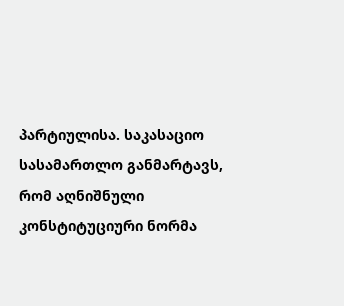პარტიულისა. საკასაციო სასამართლო განმარტავს, რომ აღნიშნული კონსტიტუციური ნორმა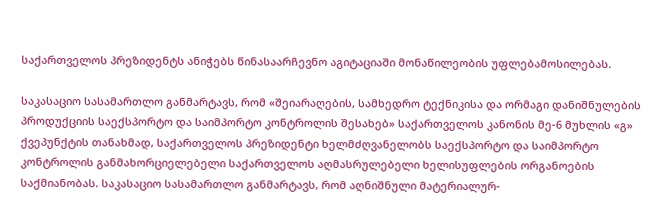საქართველოს პრეზიდენტს ანიჭებს წინასაარჩევნო აგიტაციაში მონაწილეობის უფლებამოსილებას.

საკასაციო სასამართლო განმარტავს, რომ «შეიარაღების, სამხედრო ტექნიკისა და ორმაგი დანიშნულების პროდუქციის საექსპორტო და საიმპორტო კონტროლის შესახებ» საქართველოს კანონის მე-6 მუხლის «გ» ქვეპუნქტის თანახმად, საქართველოს პრეზიდენტი ხელმძღვანელობს საექსპორტო და საიმპორტო კონტროლის განმახორციელებელი საქართველოს აღმასრულებელი ხელისუფლების ორგანოების საქმიანობას. საკასაციო სასამართლო განმარტავს, რომ აღნიშნული მატერიალურ-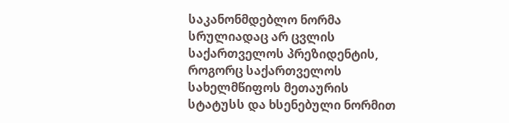საკანონმდებლო ნორმა სრულიადაც არ ცვლის საქართველოს პრეზიდენტის, როგორც საქართველოს სახელმწიფოს მეთაურის სტატუსს და ხსენებული ნორმით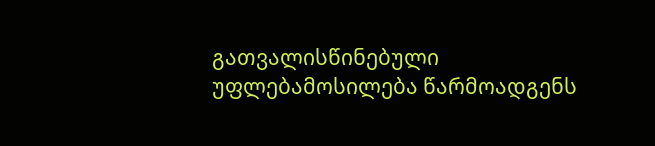გათვალისწინებული უფლებამოსილება წარმოადგენს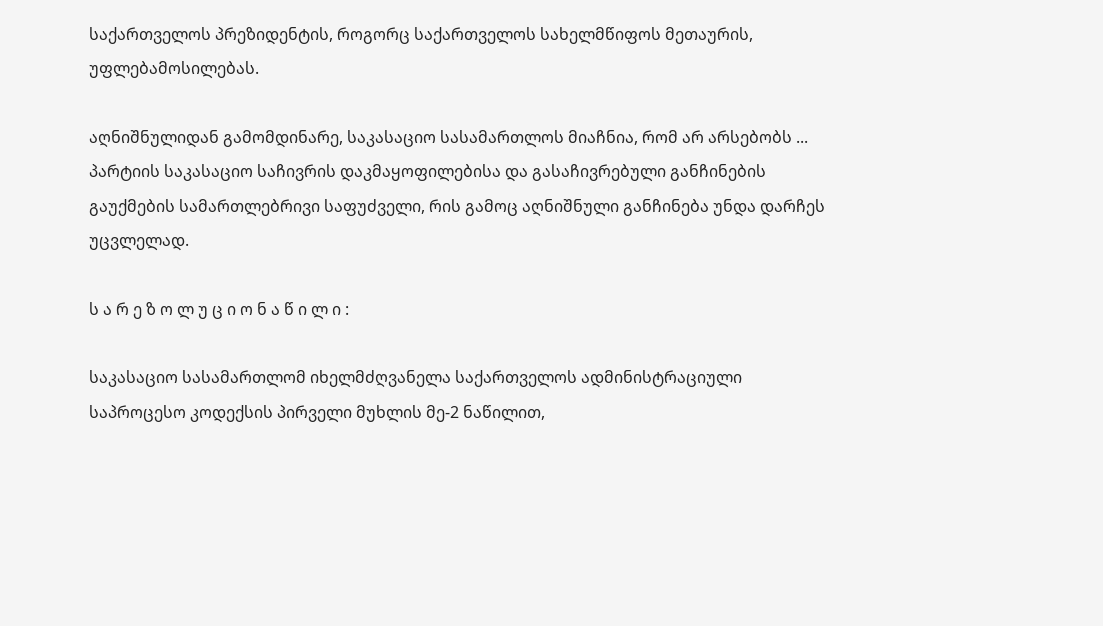საქართველოს პრეზიდენტის, როგორც საქართველოს სახელმწიფოს მეთაურის, უფლებამოსილებას.

აღნიშნულიდან გამომდინარე, საკასაციო სასამართლოს მიაჩნია, რომ არ არსებობს ... პარტიის საკასაციო საჩივრის დაკმაყოფილებისა და გასაჩივრებული განჩინების გაუქმების სამართლებრივი საფუძველი, რის გამოც აღნიშნული განჩინება უნდა დარჩეს უცვლელად.

ს ა რ ე ზ ო ლ უ ც ი ო ნ ა წ ი ლ ი :

საკასაციო სასამართლომ იხელმძღვანელა საქართველოს ადმინისტრაციული საპროცესო კოდექსის პირველი მუხლის მე-2 ნაწილით,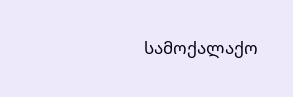სამოქალაქო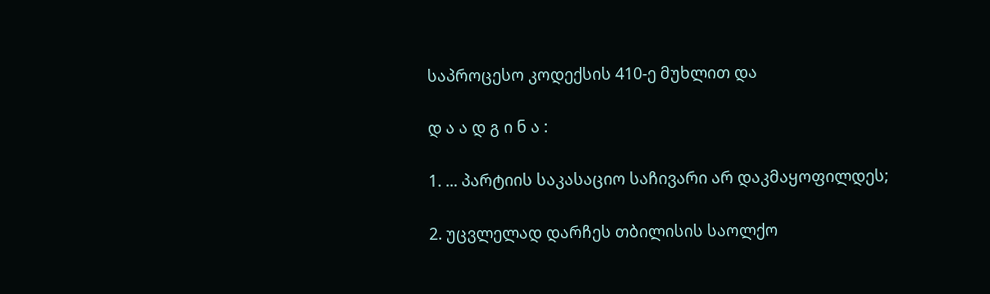საპროცესო კოდექსის 410-ე მუხლით და

დ ა ა დ გ ი ნ ა :

1. ... პარტიის საკასაციო საჩივარი არ დაკმაყოფილდეს;

2. უცვლელად დარჩეს თბილისის საოლქო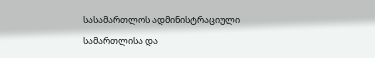სასამართლოს ადმინისტრაციული სამართლისა და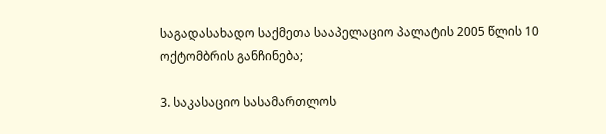საგადასახადო საქმეთა სააპელაციო პალატის 2005 წლის 10 ოქტომბრის განჩინება;

3. საკასაციო სასამართლოს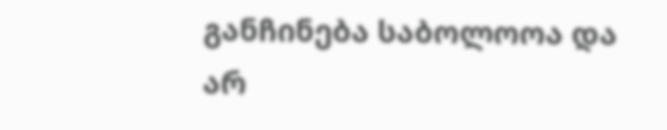განჩინება საბოლოოა და არ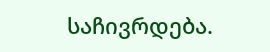საჩივრდება.